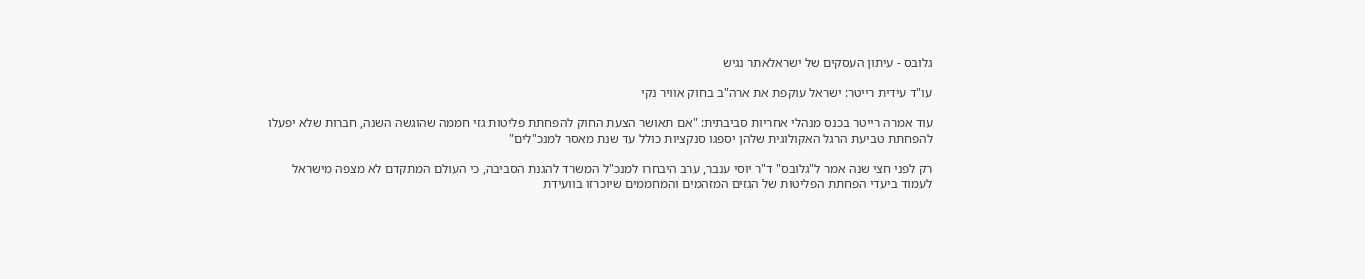גלובס - עיתון העסקים של ישראלאתר נגיש

עו"ד עידית רייטר: ישראל עוקפת את ארה"ב בחוק אוויר נקי

עוד אמרה רייטר בכנס מנהלי אחריות סביבתית: "אם תאושר הצעת החוק להפחתת פליטות גזי חממה שהוגשה השנה, חברות שלא יפעלו להפחתת טביעת הרגל האקולוגית שלהן יספגו סנקציות כולל עד שנת מאסר למנכ"לים"

רק לפני חצי שנה אמר ל"גלובס" ד"ר יוסי ענבר, ערב היבחרו למנכ"ל המשרד להגנת הסביבה, כי העולם המתקדם לא מצפה מישראל לעמוד ביעדי הפחתת הפליטות של הגזים המזהמים והמחממים שיוכרזו בוועידת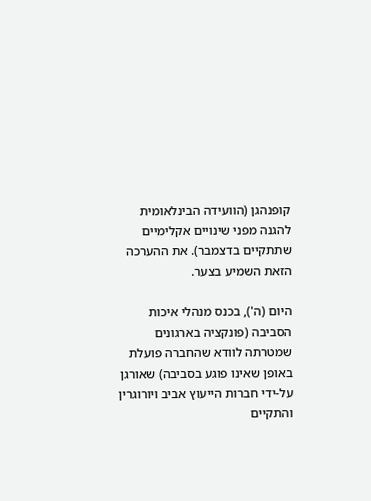קופנהגן (הוועידה הבינלאומית להגנה מפני שינויים אקלימיים שתתקיים בדצמבר). את ההערכה הזאת השמיע בצער.

היום (ה'), בכנס מנהלי איכות הסביבה (פונקציה בארגונים שמטרתה לוודא שהחברה פועלת באופן שאינו פוגע בסביבה) שאורגן על-ידי חברות הייעוץ אביב ויורוגרין והתקיים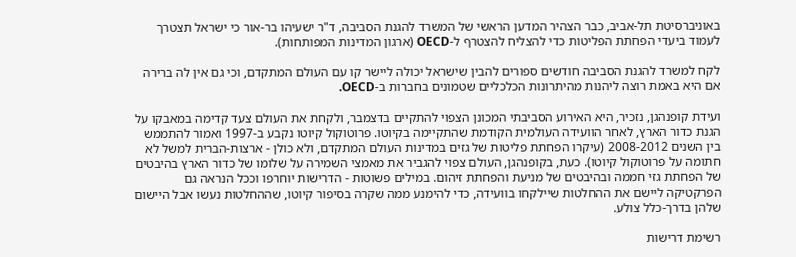באוניברסיטת תל-אביב, כבר הצהיר המדען הראשי של המשרד להגנת הסביבה, ד"ר ישעיהו בר-אור כי ישראל תצטרך לעמוד ביעדי הפחתת הפליטות כדי להצליח להצטרף ל-OECD (ארגון המדינות המפותחות).

לקח למשרד להגנת הסביבה חודשים ספורים להבין שישראל יכולה ליישר קו עם העולם המתקדם, וכי גם אין לה ברירה אם היא באמת רוצה ליהנות מהיתרונות הכלכליים שטמונים בחברות ב-OECD.

ועידת קופנהגן, נזכיר, היא האירוע הסביבתי המכונן הצפוי להתקיים בדצמבר, ולקחת את העולם צעד קדימה במאבקו על הגנת כדור הארץ, לאחר הוועידה העולמית הקודמת שהתקיימה בקיוטו. פרוטוקול קיוטו נקבע ב-1997 ואמור להתממש בין השנים 2008-2012 (עיקרו הפחתת פליטות של גזים במדינות העולם המתקדם, ולא כולן - ארצות-הברית למשל לא חתומה על פרוטוקול קיוטו). כעת, בקופנהגן, העולם צפוי להגביר את מאמצי השמירה על שלומו של כדור הארץ בהיבטים של הפחתת גזי חממה ובהיבטים של מניעת והפחתת זיהום. במילים פשוטות - הדרישות יוחרפו וככל הנראה גם הפרקטיקה ליישם את ההחלטות שיילקחו בוועידה, כדי להימנע ממה שקרה בסיפור קיוטו, שההחלטות נעשו אבל היישום שלהן בדרך-כלל צולע.

רשימת דרישות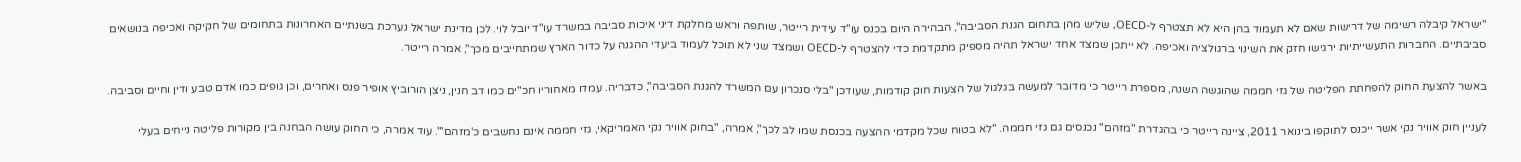"ישראל קיבלה רשימה של דרישות שאם לא תעמוד בהן היא לא תצטרף ל-OECD, שליש מהן בתחום הגנת הסביבה", הבהירה היום בכנס עו"ד עידית רייטר, שותפה וראש מחלקת דיני איכות סביבה במשרד עו"ד יובל לוי. לכן מדינת ישראל נערכת בשנתיים האחרונות בתחומים של חקיקה ואכיפה בנושאים סביבתיים. החברות התעשייתיות ירגישו חזק את השינוי ברגולציה ואכיפה. לא ייתכן שמצד אחד ישראל תהיה מספיק מתקדמת כדי להצטרף ל-OECD ושמצד שני לא תוכל לעמוד ביעדי ההגנה על כדור הארץ שמתחייבים מכך", אמרה רייטר.

באשר להצעת החוק להפחתת הפליטה של גזי חממה שהוגשה השנה, מספרת רייטר כי מדובר למעשה בגלגול של הצעות חוק קודמות, שעודכן "בלי סנכרון עם המשרד להגנת הסביבה", כדבריה. עמדו מאחוריו חכ"ים כמו דב חנין, ניצן הורוביץ אופיר פנס ואחרים, וכן גופים כמו אדם טבע ודין וחיים וסביבה.

לעניין חוק אוויר נקי אשר ייכנס לתוקפו בינואר 2011, ציינה רייטר כי בהגדרת "מזהם" נכנסים גם גזי חממה. "לא בטוח שכל מקדמי ההצעה בכנסת שמו לב לכך", אמרה, "בחוק אוויר נקי האמריקאי, גזי חממה אינם נחשבים כ'מזהם'". עוד אמרה, כי החוק עושה הבחנה בין מקורות פליטה נייחים בעלי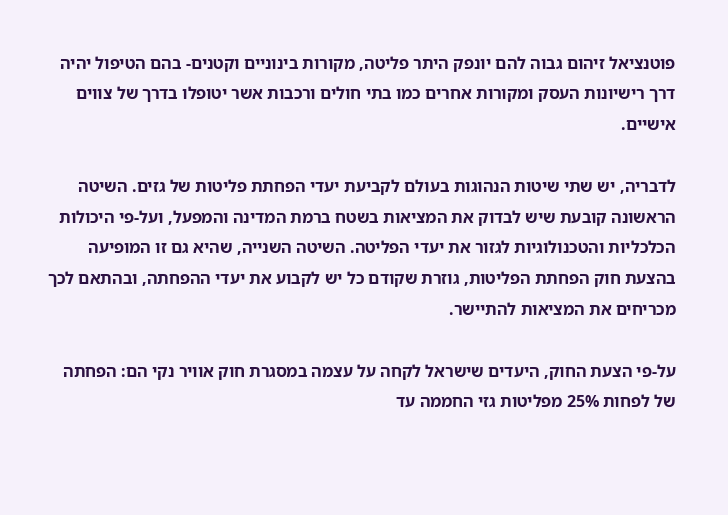פוטנציאל זיהום גבוה להם יונפק היתר פליטה, מקורות בינוניים וקטנים- בהם הטיפול יהיה דרך רישיונות העסק ומקורות אחרים כמו בתי חולים ורכבות אשר יטופלו בדרך של צווים אישיים.

לדבריה, יש שתי שיטות הנהוגות בעולם לקביעת יעדי הפחתת פליטות של גזים. השיטה הראשונה קובעת שיש לבדוק את המציאות בשטח ברמת המדינה והמפעל, ועל-פי היכולות הכלכליות והטכנולוגיות לגזור את יעדי הפליטה. השיטה השנייה, שהיא גם זו המופיעה בהצעת חוק הפחתת הפליטות, גוזרת שקודם כל יש לקבוע את יעדי ההפחתה, ובהתאם לכך מכריחים את המציאות להתיישר.

על-פי הצעת החוק, היעדים שישראל לקחה על עצמה במסגרת חוק אוויר נקי הם: הפחתה של לפחות 25% מפליטות גזי החממה עד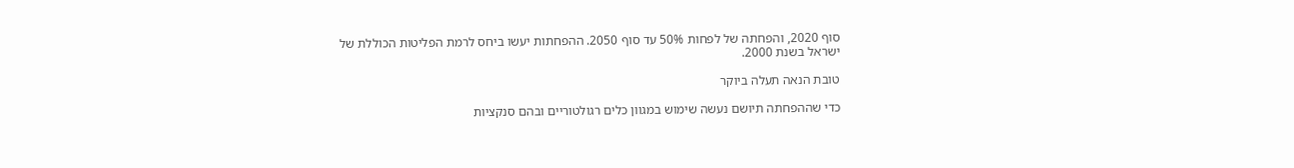סוף 2020, והפחתה של לפחות 50% עד סוף 2050. ההפחתות יעשו ביחס לרמת הפליטות הכוללת של ישראל בשנת 2000.

טובת הנאה תעלה ביוקר

כדי שההפחתה תיושם נעשה שימוש במגוון כלים רגולטוריים ובהם סנקציות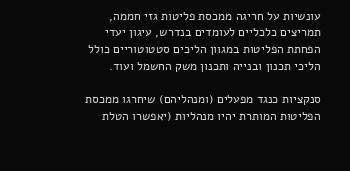עונשיות על חריגה ממכסת פליטות גזי חממה, תמריצים כלכליים לעומדים בנדרש, עיגון יעדי הפחתת הפליטות במגוון הליכים סטטוטוריים כולל הליכי תכנון ובנייה ותכנון משק החשמל ועוד.

סנקציות כנגד מפעלים (ומנהליהם) שיחרגו ממכסת הפליטות המותרת יהיו מנהליות (יאפשרו הטלת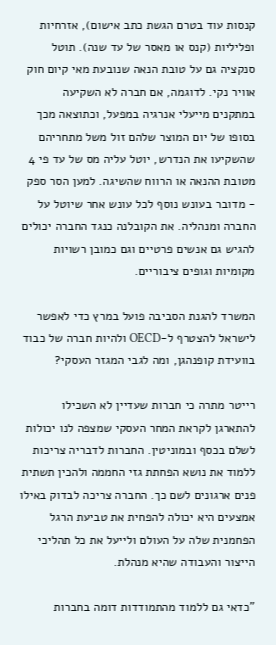קנסות עוד בטרם הגשת כתב אישום), אזרחיות ופליליות (קנס או מאסר של עד שנה). תוטל סנקציה גם על טובת הנאה שנובעת מאי קיום חוק אוויר נקי. לדוגמה, אם חברה לא השקיעה במתקנים מייעלי אנרגיה במפעל, וכתוצאה מכך בסופו של יום המוצר שלהם זול משל מתחריהם שהשקיעו את הנדרש, יוטל עליה מס של עד פי 4 מטובת ההנאה או הרווח שהשיגה. למען הסר ספק - מדובר בעונש נוסף לכל עונש אחר שיוטל על החברה ומנהליה. את הקובלנה כנגד החברה יכולים להגיש גם אנשים פרטיים וגם כמובן רשויות מקומיות וגופים ציבוריים.

המשרד להגנת הסביבה פועל במרץ כדי לאפשר לישראל להצטרף ל-OECD ולהיות חברה של כבוד בוועידת קופנהגן, ומה לגבי המגזר העסקי?

רייטר מתרה כי חברות שעדיין לא השכילו להתארגן לקראת המחר העסקי שמצפה לנו יכולות לשלם בכסף ובמוניטין. החברות לדבריה צריכות ללמוד את נושא הפחתת גזי החממה ולהכין תשתית פנים ארגונים לשם כך. החברה צריכה לבדוק באילו אמצעים היא יכולה להפחית את טביעת הרגל הפחמנית שלה על העולם ולייעל את כל תהליכי הייצור והעבודה שהיא מנהלת.

"כדאי גם ללמוד מהתמודדות דומה בחברות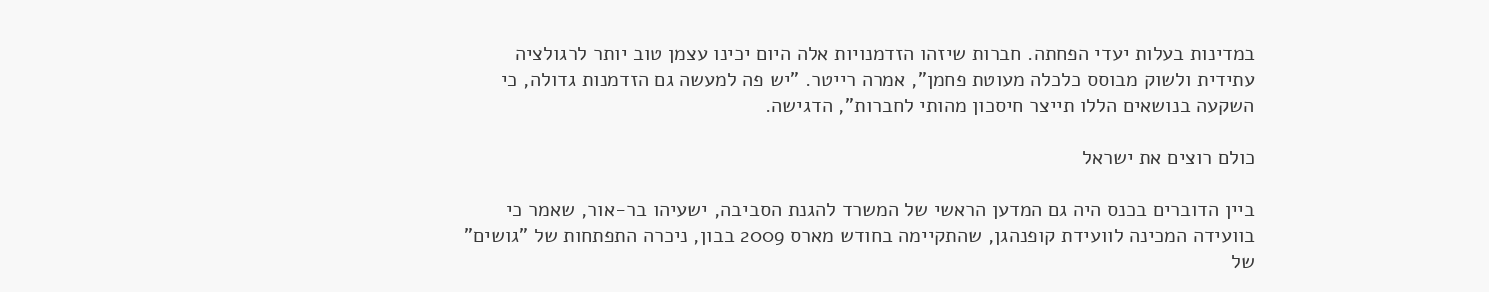במדינות בעלות יעדי הפחתה. חברות שיזהו הזדמנויות אלה היום יכינו עצמן טוב יותר לרגולציה עתידית ולשוק מבוסס כלכלה מעוטת פחמן", אמרה רייטר. "יש פה למעשה גם הזדמנות גדולה, כי השקעה בנושאים הללו תייצר חיסכון מהותי לחברות", הדגישה.

כולם רוצים את ישראל

ביין הדוברים בכנס היה גם המדען הראשי של המשרד להגנת הסביבה, ישעיהו בר-אור, שאמר כי בוועידה המכינה לוועידת קופנהגן, שהתקיימה בחודש מארס 2009 בבון, ניכרה התפתחות של "גושים" של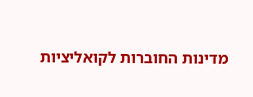מדינות החוברות לקואליציות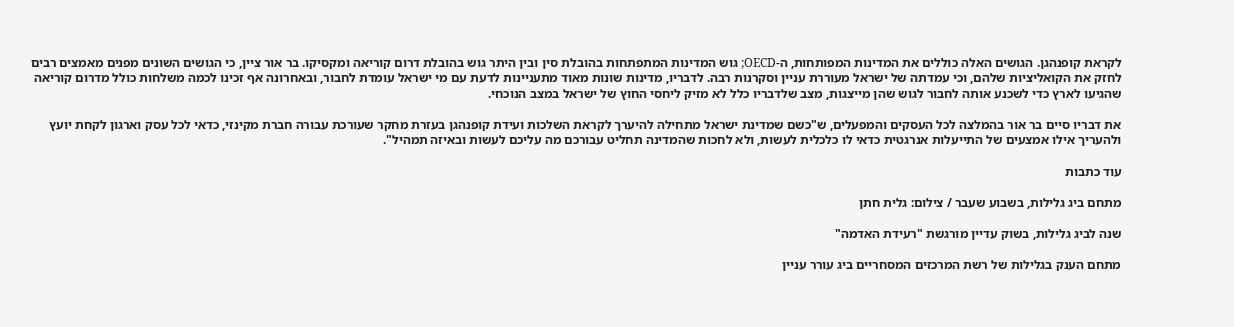לקראת קופנהגן. הגושים האלה כוללים את המדינות המפותחות, ה-OECD; גוש המדינות המתפתחות בהובלת סין ובין היתר גוש בהובלת דרום קוריאה ומקסיקו. בר אור ציין, כי הגושים השונים מפנים מאמצים רבים לחזק את הקואליציות שלהם, וכי עמדתה של ישראל מעוררת עניין וסקרנות רבה. לדבריו, מדינות שונות מאוד מתעניינות לדעת עם מי ישראל עומדת לחבור, ובאחרונה אף זכינו לכמה משלחות כולל מדרום קוריאה שהגיעו לארץ כדי לשכנע אותה לחבור לגוש שהן מייצגות, מצב שלדבריו כלל לא מזיק ליחסי החוץ של ישראל במצב הנוכחי.

את דבריו סיים בר אור בהמלצה לכל העסקים והמפעלים, ש"כשם שמדינת ישראל מתחילה להיערך לקראת השלכות ועידת קופנהגן בעזרת מחקר שעורכת עבורה חברת מקינזי, כדאי לכל עסק וארגון לקחת יועץ ולהעריך אילו אמצעים של התייעלות אנרגטית כדאי לו כלכלית לעשות, ולא לחכות שהמדינה תחליט עבורכם מה עליכם לעשות ובאיזה תמהיל".

עוד כתבות

מתחם ביג גלילות, בשבוע שעבר / צילום: גלית חתן

שנה לביג גלילות, בשוק עדיין מורגשת "רעידת האדמה"

מתחם הענק בגלילות של רשת המרכזים המסחריים ביג עורר עניין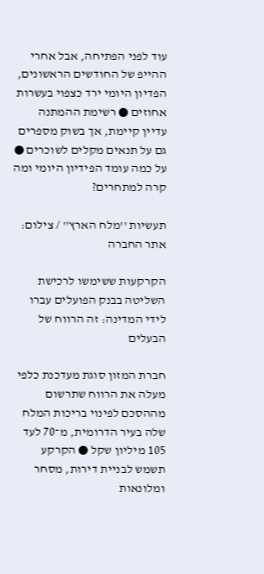עוד לפני הפתיחה, אבל אחרי ההייפ של החודשים הראשונים, הפדיון היומי ירד כצפוי בעשרות אחוזים ● רשימת ההמתנה עדיין קיימת, אך בשוק מספרים גם על תנאים מקלים לשוכרים ● על כמה עומד הפידיון היומי ומה קרה למתחרים?

תעשיות ''מלח הארץ'' / צילום: אתר החברה

הקרקעות ששימשו לרכישת השליטה בבנק הפועלים עברו לידי המדינה: זה הרווח של הבעלים

חברת המזון סוגת מעדכנת כלפי מעלה את הרווח שתרשום מההסכם לפינוי בריכות המלח שלה בעיר הדרומית, מ־70 לעד 105 מיליון שקל ● הקרקע תשמש לבניית דירות, מסחר ומלונאות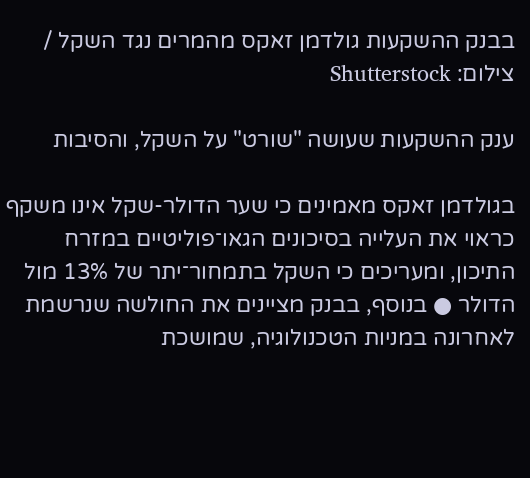בבנק ההשקעות גולדמן זאקס מהמרים נגד השקל / צילום: Shutterstock

ענק ההשקעות שעושה "שורט" על השקל, והסיבות

בגולדמן זאקס מאמינים כי שער הדולר-שקל אינו משקף כראוי את העלייה בסיכונים הגאו־פוליטיים במזרח התיכון, ומעריכים כי השקל בתמחור־יתר של 13% מול הדולר ● בנוסף, בבנק מציינים את החולשה שנרשמת לאחרונה במניות הטכנולוגיה, שמושכת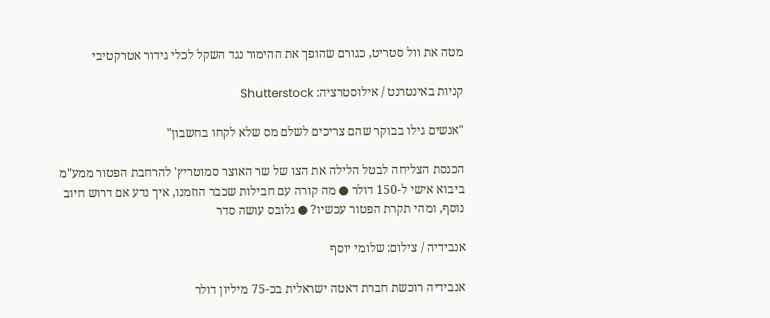מטה את וול סטריט, כגורם שהופך את ההימור נגד השקל לכלי גידור אטרקטיבי

קניות באינטרנט / אילוסטרציה: Shutterstock

"אנשים גילו בבוקר שהם צריכים לשלם מס שלא לקחו בחשבון"

הכנסת הצליחה לבטל הלילה את הצו של שר האוצר סמוטריץ' להרחבת הפטור ממע"מ ביבוא אישי ל-150 דולר ● מה קורה עם חבילות שכבר הוזמנו, איך נדע אם דרוש חיוב נוסף, ומהי תקרת הפטור עכשיו? ● גלובס עושה סדר

אנבידיה / צילום: שלומי יוסף

אנבידיה רוכשת חברת דאטה ישראלית בכ-75 מיליון דולר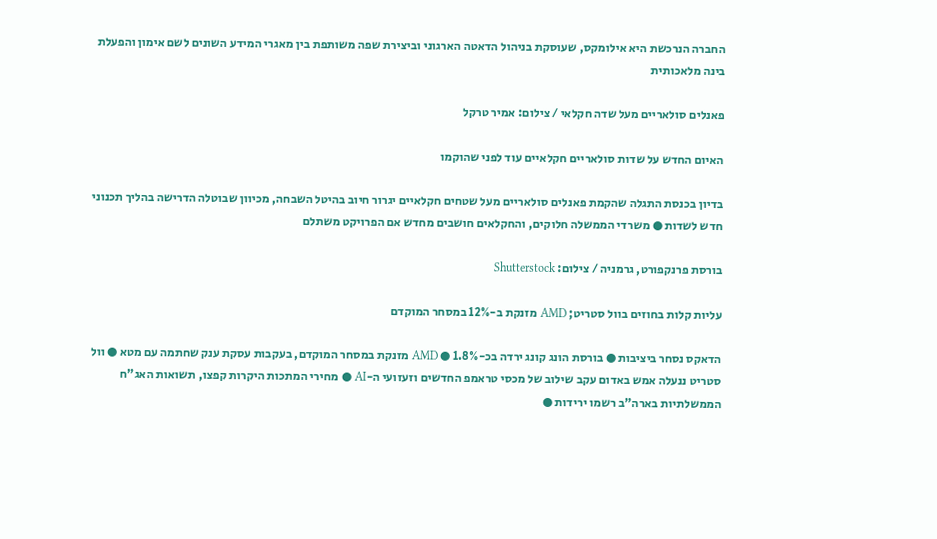החברה הנרכשת היא אילומקס, שעוסקת בניהול הדאטה הארגוני וביצירת שפה משותפת בין מאגרי המידע השונים לשם אימון והפעלת בינה מלאכותית

פאנלים סולאריים מעל שדה חקלאי / צילום: אמיר טרקל

האיום החדש על שדות סולאריים חקלאיים עוד לפני שהוקמו

בדיון בכנסת התגלה שהקמת פאנלים סולאריים מעל שטחים חקלאיים יגרור חיוב בהיטל השבחה, מכיוון שבוטלה הדרישה בהליך תכנוני חדש לשדות ● משרדי הממשלה חלוקים, והחקלאים חושבים מחדש אם הפרויקט משתלם

בורסת פרנקפורט, גרמניה / צילום: Shutterstock

עליות קלות בחוזים בוול סטריט; AMD מזנקת ב-12% במסחר המוקדם

הדאקס נסחר ביציבות ● בורסת הונג קונג ירדה בכ-1.8% ● AMD מזנקת במסחר המוקדם, בעקבות עסקת ענק שחתמה עם מטא ● וול סטריט ננעלה אמש באדום עקב שילוב של מכסי טראמפ החדשים וזעזועי ה-AI ● מחירי המתכות היקרות קפצו, תשואות האג"ח הממשלתיות בארה"ב רשמו ירידות ●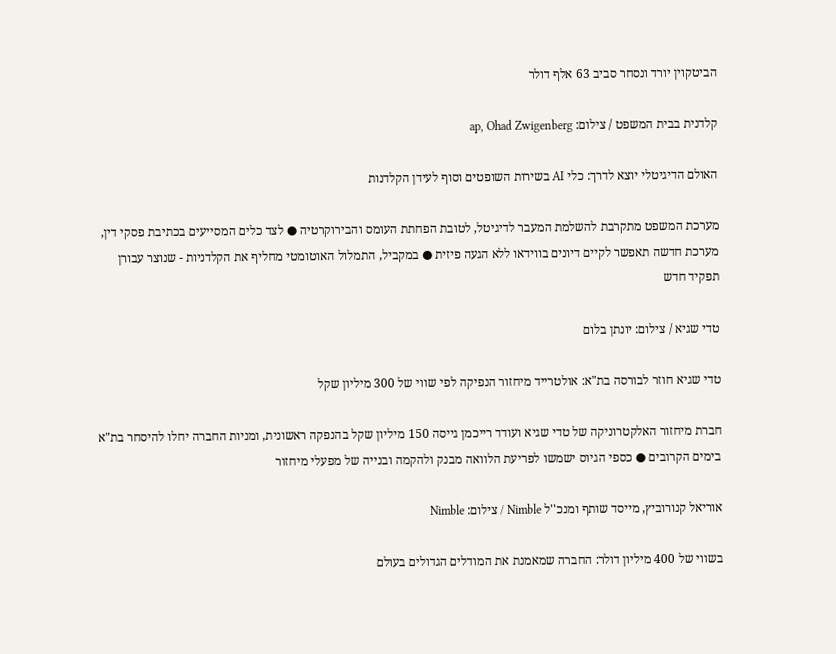הביטקוין יורד ונסחר סביב 63 אלף דולר

קלדנית בבית המשפט / צילום: ap, Ohad Zwigenberg

האולם הדיגיטלי יוצא לדרך: כלי AI בשירות השופטים וסוף לעידן הקלדנות

מערכת המשפט מתקרבת להשלמת המעבר לדיגיטל, לטובת הפחתת העומס והבירוקרטיה ● לצד כלים המסייעים בכתיבת פסקי דין, מערכת חדשה תאפשר לקיים דיונים בווידאו ללא הגעה פיזית ● במקביל, התמלול האוטומטי מחליף את הקלדניות - שנוצר עבורן תפקיד חדש

טדי שגיא / צילום: יונתן בלום

טדי שגיא חוזר לבורסה בת"א: אולטרייד מיחזור הנפיקה לפי שווי של 300 מיליון שקל

חברת מיחזור האלקטרוניקה של טדי שגיא ועודד רייכמן גייסה 150 מיליון שקל בהנפקה ראשונית, ומניות החברה יחלו להיסחר בת"א בימים הקרובים ● כספי הגיוס ישמשו לפריעת הלוואה מבנק ולהקמה ובנייה של מפעלי מיחזור

אוריאל קנורוביץ, מייסד שותף ומנכ''ל Nimble / צילום: Nimble

בשווי של 400 מיליון דולר: החברה שמאמנת את המודלים הגדולים בעולם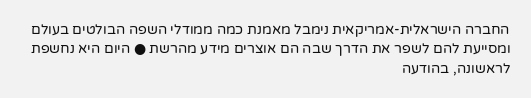החברה הישראלית-אמריקאית נימבל מאמנת כמה ממודלי השפה הבולטים בעולם ומסייעת להם לשפר את הדרך שבה הם אוצרים מידע מהרשת ● היום היא נחשפת לראשונה, בהודעה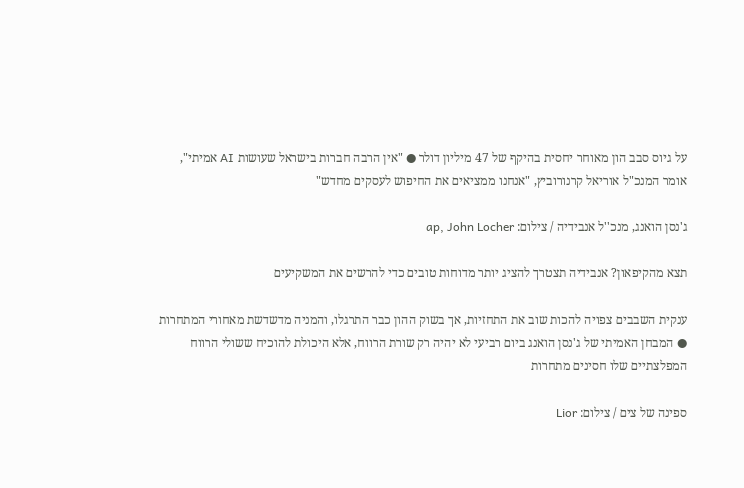על גיוס סבב הון מאוחר יחסית בהיקף של 47 מיליון דולר ● "אין הרבה חברות בישראל שעושות AI אמיתי", אומר המנכ"ל אוריאל קרנורוביץ, "אנחנו ממציאים את החיפוש לעסקים מחדש"

ג'נסן הואנג, מנכ''ל אנבידיה / צילום: ap, John Locher

תצא מהקיפאון? אנבידיה תצטרך להציג יותר מדוחות טובים כדי להרשים את המשקיעים

ענקית השבבים צפויה להכות שוב את התחזיות, אך בשוק ההון כבר התרגלו, והמניה מדשדשת מאחורי המתחרות ● המבחן האמיתי של ג'נסן הואנג ביום רביעי לא יהיה רק שורת הרווח, אלא היכולת להוכיח ששולי הרווח המפלצתיים שלו חסינים מתחרות

ספינה של צים / צילום: Lior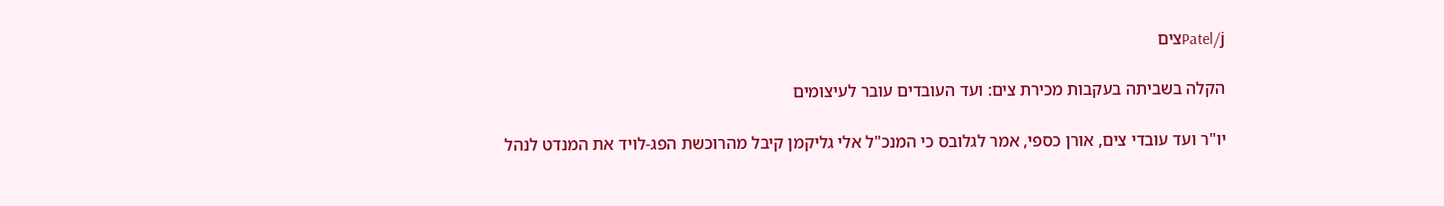Patel/jצים

הקלה בשביתה בעקבות מכירת צים: ועד העובדים עובר לעיצומים

יו"ר ועד עובדי צים, אורן כספי, אמר לגלובס כי המנכ"ל אלי גליקמן קיבל מהרוכשת הפג-לויד את המנדט לנהל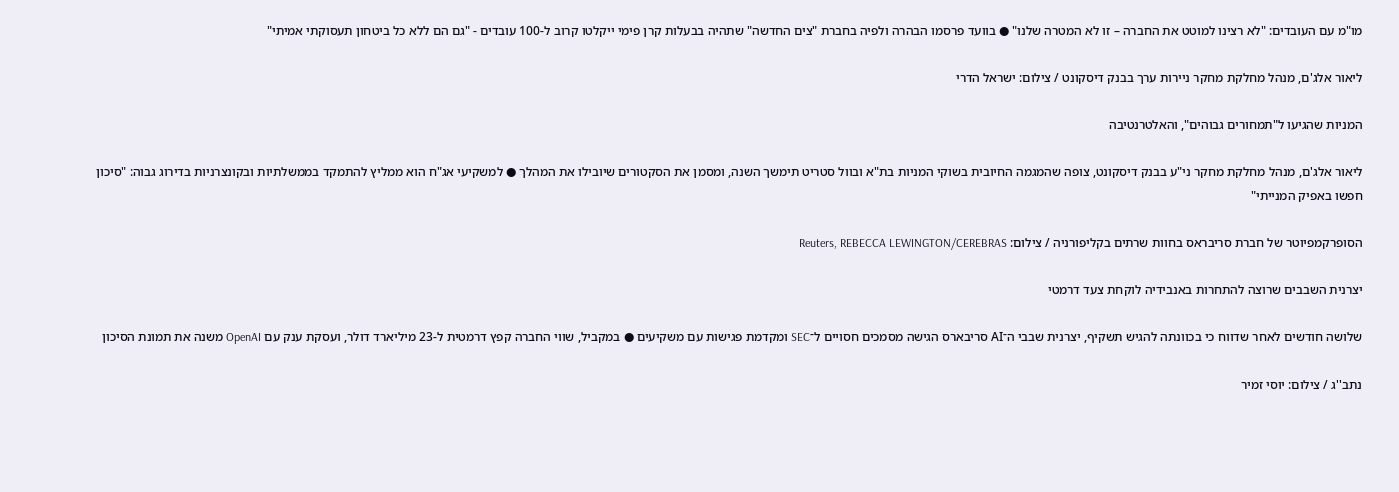מו"מ עם העובדים: "לא רצינו למוטט את החברה – זו לא המטרה שלנו" ● בוועד פרסמו הבהרה ולפיה בחברת "צים החדשה" שתהיה בבעלות קרן פימי ייקלטו קרוב ל-100 עובדים - "גם הם ללא כל ביטחון תעסוקתי אמיתי"

ליאור אלג'ם, מנהל מחלקת מחקר ניירות ערך בבנק דיסקונט / צילום: ישראל הדרי

המניות שהגיעו ל"תמחורים גבוהים", והאלטרנטיבה

ליאור אלג'ם, מנהל מחלקת מחקר ני"ע בבנק דיסקונט, צופה שהמגמה החיובית בשוקי המניות בת"א ובוול סטריט תימשך השנה, ומסמן את הסקטורים שיובילו את המהלך ● למשקיעי אג"ח הוא ממליץ להתמקד בממשלתיות ובקונצרניות בדירוג גבוה: "סיכון חפשו באפיק המנייתי"

הסופרקמפיוטר של חברת סריבראס בחוות שרתים בקליפורניה / צילום: Reuters, REBECCA LEWINGTON/CEREBRAS

יצרנית השבבים שרוצה להתחרות באנבידיה לוקחת צעד דרמטי

שלושה חודשים לאחר שדווח כי בכוונתה להגיש תשקיף, יצרנית שבבי ה־AI סריבארס הגישה מסמכים חסויים ל־SEC ומקדמת פגישות עם משקיעים ● במקביל, שווי החברה קפץ דרמטית ל-23 מיליארד דולר, ועסקת ענק עם OpenAI משנה את תמונת הסיכון

נתב''ג / צילום: יוסי זמיר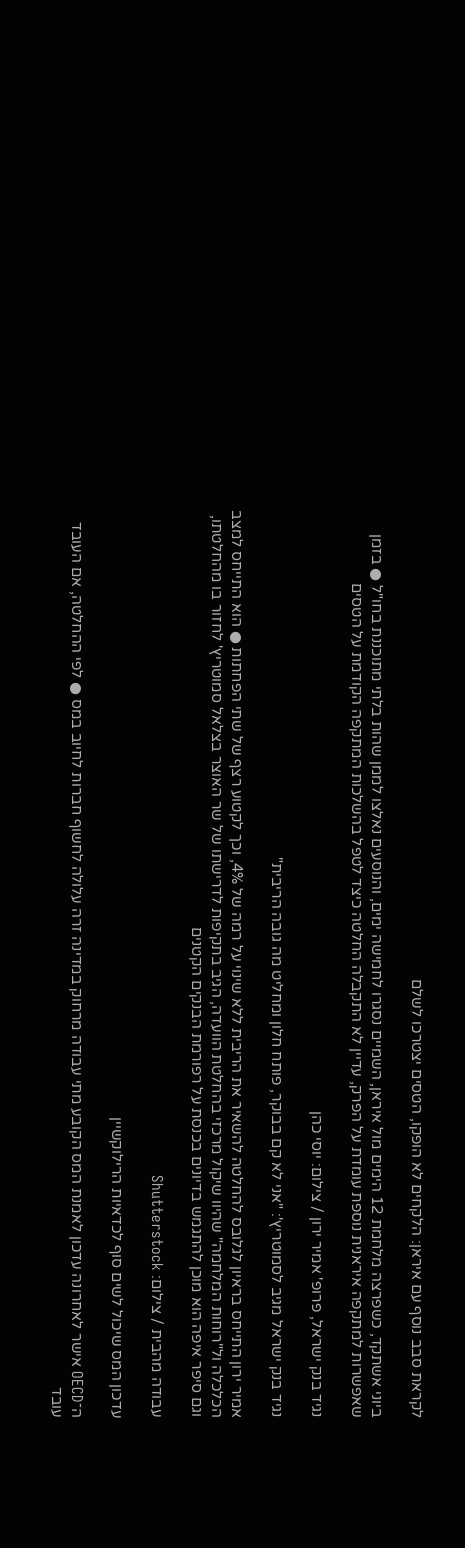לקראת סבב נוסף עם איראן: הלקחים לא הופקו, הטסים יצטרכו לשלם

ביוני אשתקד, כשפרצה מלחמת 12 הימים מול איראן, השמיים נסגרו לחמישה ימים, והנוסעים נאלצו לממן שהות בלתי מתוכננת בחו"ל ● בזמן שאפשרות למתקפה איראנית נוספת עומדת על הפרק, עדיין לא התקבלה החלטה כיצד לטפל בהשלכות המתקפה הקודמת על הטסים

נגיד בנק ישראל, פרופ' אמיר ירון / צילום: יוסי כהן

נגיד בנק ישראל מגיב לסמוטריץ': "אני לא קם בבוקר, פותח חלון ומחליט מה גובה הריבית"

אמיר ירון התייחס בראיון לגלובס להחלטה להשאיר את הריבית ללא שינוי על רמה של 4%, וכך לקטוע רצף של שתי הפחתות ● הוא התייחס למצב הכלכלה ול"רוחות המלחמה" שהיוו שיקול מרכזי בהחלטת הוועדה, הגיב בתקיפות לדרישתו של שר האוצר בצלאל סמוטריץ' לחזור בו מהחלטתו, וגם סיפר איפה הוא מוכן להתגמש בדיונים בכנסת על רפורמת הבנקים הקטנים

עבודה מהבית / צילום: Shutterstock

עדכון המס שיכול לשים סוף לכדאיות הרילוקשיין

ה־OECD אישר לאחרונה עדכון לאמנת המס הקובע מתי עבודה מרחוק במדינה זרה עלולה לחשוף חברות לחיוב במס ● לפי ההחלטה, אם העובד עובד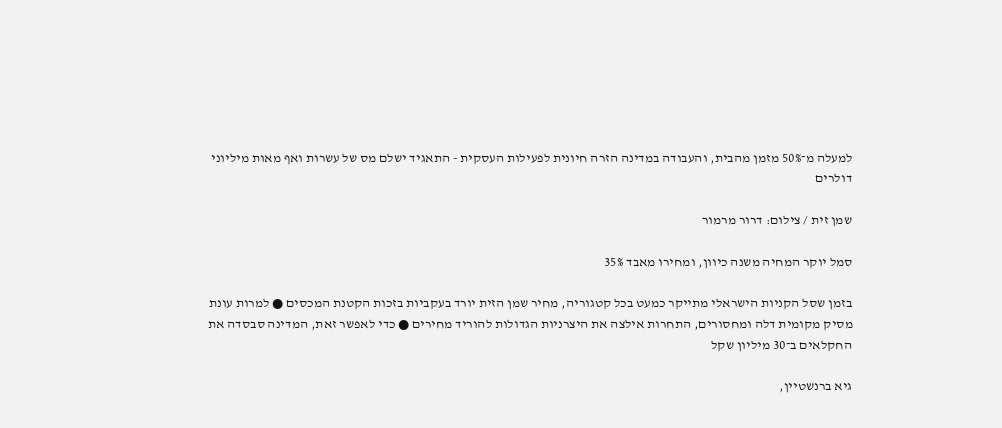למעלה מ־50% מזמן מהבית, והעבודה במדינה הזרה חיונית לפעילות העסקית - התאגיד ישלם מס של עשרות ואף מאות מיליוני דולרים

שמן זית / צילום: דרור מרמור

סמל יוקר המחיה משנה כיוון, ומחירו מאבד 35%

בזמן שסל הקניות הישראלי מתייקר כמעט בכל קטגוריה, מחיר שמן הזית יורד בעקביות בזכות הקטנת המכסים ● למרות עונת מסיק מקומית דלה ומחסורים, התחרות אילצה את היצרניות הגדולות להוריד מחירים ● כדי לאפשר זאת, המדינה סבסדה את החקלאים ב־30 מיליון שקל

גיא ברנשטיין,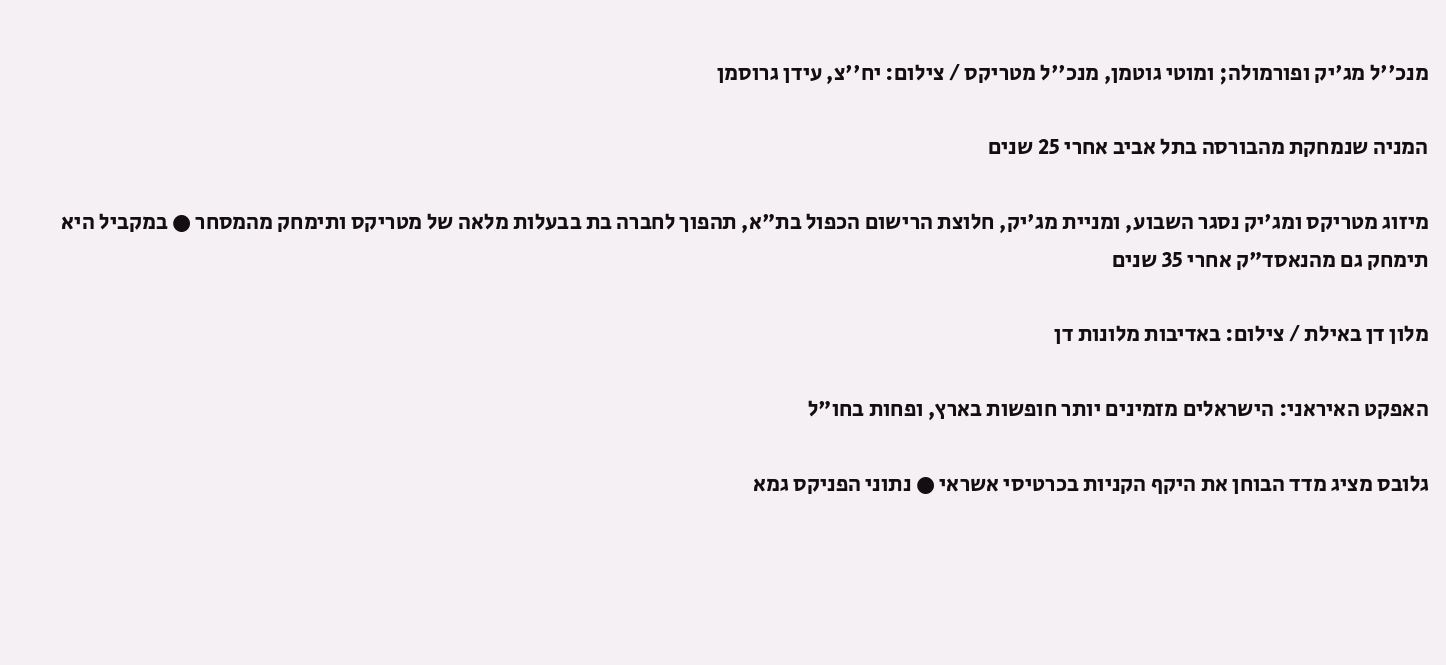מנכ''ל מג'יק ופורמולה; ומוטי גוטמן, מנכ''ל מטריקס / צילום: יח''צ, עידן גרוסמן

המניה שנמחקת מהבורסה בתל אביב אחרי 25 שנים

מיזוג מטריקס ומג'יק נסגר השבוע, ומניית מג'יק, חלוצת הרישום הכפול בת"א, תהפוך לחברה בת בבעלות מלאה של מטריקס ותימחק מהמסחר ● במקביל היא תימחק גם מהנאסד"ק אחרי 35 שנים

מלון דן באילת / צילום: באדיבות מלונות דן

האפקט האיראני: הישראלים מזמינים יותר חופשות בארץ, ופחות בחו"ל

גלובס מציג מדד הבוחן את היקף הקניות בכרטיסי אשראי ● נתוני הפניקס גמא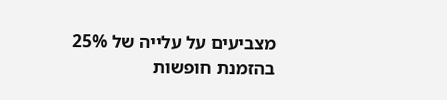מצביעים על עלייה של 25% בהזמנת חופשות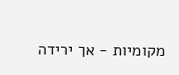מקומיות - אך ירידה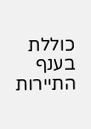כוללת בענף התיירות